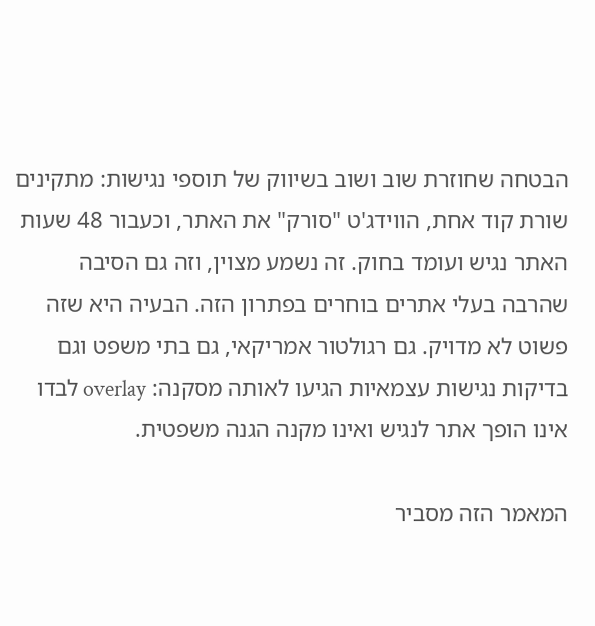הבטחה שחוזרת שוב ושוב בשיווק של תוספי נגישות: מתקינים שורת קוד אחת, הווידג'ט "סורק" את האתר, וכעבור 48 שעות האתר נגיש ועומד בחוק. זה נשמע מצוין, וזה גם הסיבה שהרבה בעלי אתרים בוחרים בפתרון הזה. הבעיה היא שזה פשוט לא מדויק. גם רגולטור אמריקאי, גם בתי משפט וגם בדיקות נגישות עצמאיות הגיעו לאותה מסקנה: overlay לבדו אינו הופך אתר לנגיש ואינו מקנה הגנה משפטית.

המאמר הזה מסביר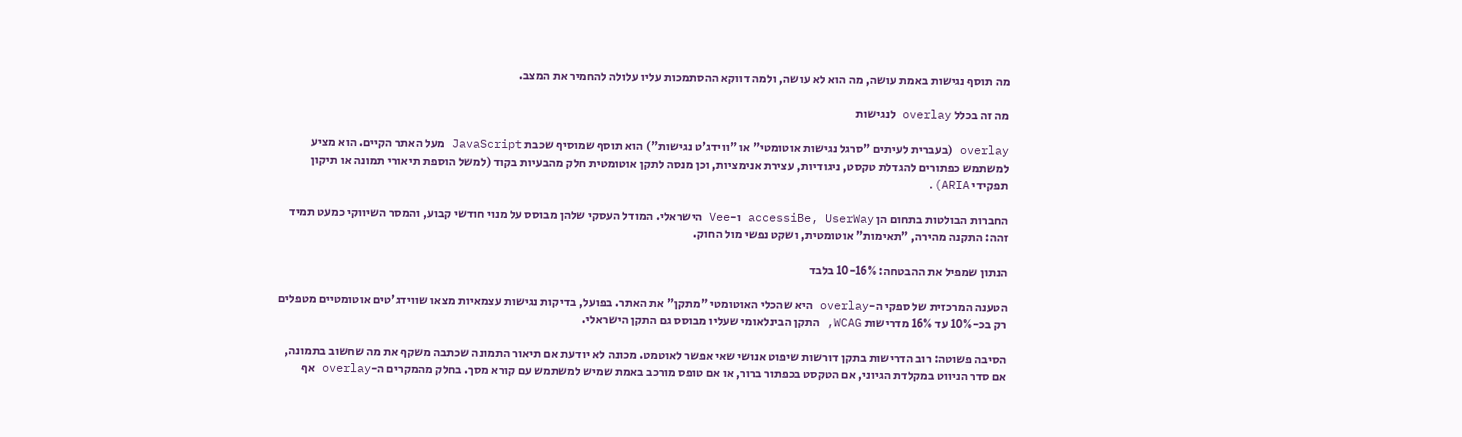מה תוסף נגישות באמת עושה, מה הוא לא עושה, ולמה דווקא ההסתמכות עליו עלולה להחמיר את המצב.

מה זה בכלל overlay לנגישות

overlay (בעברית לעיתים "סרגל נגישות אוטומטי" או "ווידג'ט נגישות") הוא תוסף שמוסיף שכבת JavaScript מעל האתר הקיים. הוא מציע למשתמש כפתורים להגדלת טקסט, ניגודיות, עצירת אנימציות, וכן מנסה לתקן אוטומטית חלק מהבעיות בקוד (למשל הוספת תיאורי תמונה או תיקון תפקידי ARIA).

החברות הבולטות בתחום הן accessiBe, UserWay ו-Vee הישראלי. המודל העסקי שלהן מבוסס על מנוי חודשי קבוע, והמסר השיווקי כמעט תמיד זהה: התקנה מהירה, "תאימות" אוטומטית, ושקט נפשי מול החוק.

הנתון שמפיל את ההבטחה: 10-16% בלבד

הטענה המרכזית של ספקי ה-overlay היא שהכלי האוטומטי "מתקן" את האתר. בפועל, בדיקות נגישות עצמאיות מצאו שווידג'טים אוטומטיים מטפלים רק בכ-10% עד 16% מדרישות WCAG, התקן הבינלאומי שעליו מבוסס גם התקן הישראלי.

הסיבה פשוטה: רוב הדרישות בתקן דורשות שיפוט אנושי שאי אפשר לאוטמט. מכונה לא יודעת אם תיאור התמונה שכתבה משקף את מה שחשוב בתמונה, אם סדר הניווט במקלדת הגיוני, אם הטקסט בכפתור ברור, או אם טופס מורכב באמת שמיש למשתמש עם קורא מסך. בחלק מהמקרים ה-overlay אף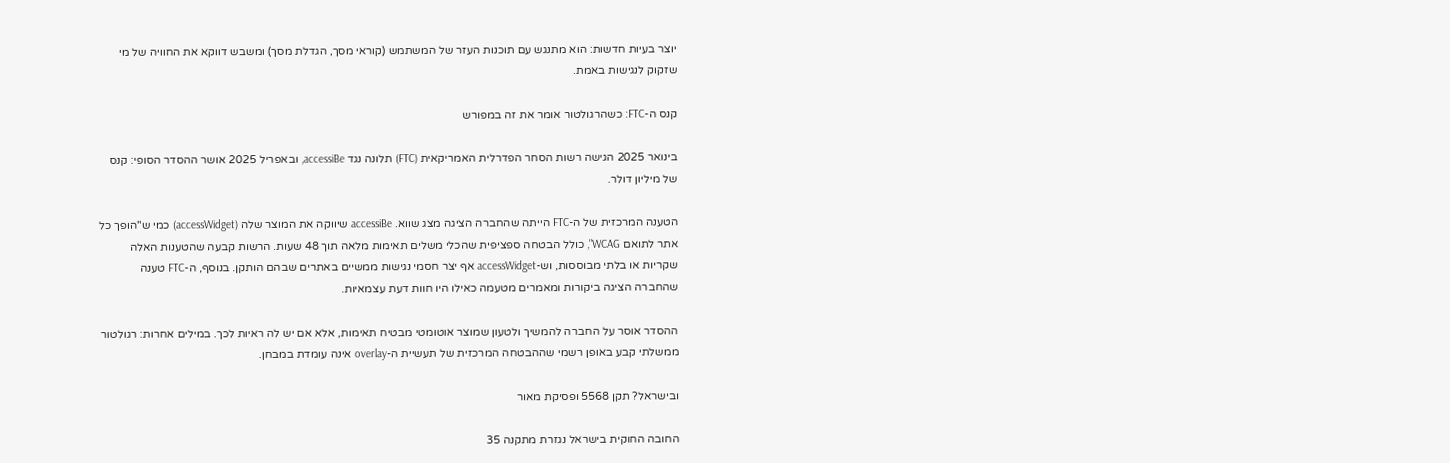יוצר בעיות חדשות: הוא מתנגש עם תוכנות העזר של המשתמש (קוראי מסך, הגדלת מסך) ומשבש דווקא את החוויה של מי שזקוק לנגישות באמת.

קנס ה-FTC: כשהרגולטור אומר את זה במפורש

בינואר 2025 הגישה רשות הסחר הפדרלית האמריקאית (FTC) תלונה נגד accessiBe, ובאפריל 2025 אושר ההסדר הסופי: קנס של מיליון דולר.

הטענה המרכזית של ה-FTC הייתה שהחברה הציגה מצג שווא. accessiBe שיווקה את המוצר שלה (accessWidget) כמי ש"הופך כל אתר לתואם WCAG", כולל הבטחה ספציפית שהכלי משלים תאימות מלאה תוך 48 שעות. הרשות קבעה שהטענות האלה שקריות או בלתי מבוססות, וש-accessWidget אף יצר חסמי נגישות ממשיים באתרים שבהם הותקן. בנוסף, ה-FTC טענה שהחברה הציגה ביקורות ומאמרים מטעמה כאילו היו חוות דעת עצמאיות.

ההסדר אוסר על החברה להמשיך ולטעון שמוצר אוטומטי מבטיח תאימות, אלא אם יש לה ראיות לכך. במילים אחרות: רגולטור ממשלתי קבע באופן רשמי שההבטחה המרכזית של תעשיית ה-overlay אינה עומדת במבחן.

ובישראל? תקן 5568 ופסיקת מאור

החובה החוקית בישראל נגזרת מתקנה 35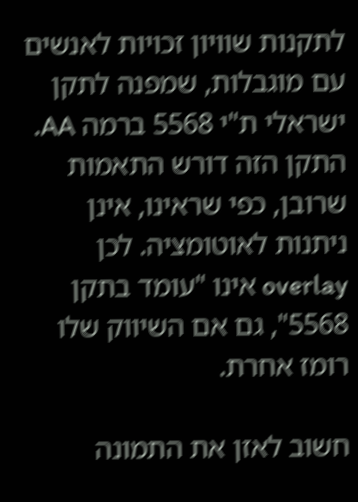לתקנות שוויון זכויות לאנשים עם מוגבלות, שמפנה לתקן ישראלי ת"י 5568 ברמה AA. התקן הזה דורש התאמות שרובן, כפי שראינו, אינן ניתנות לאוטומציה. לכן overlay אינו "עומד בתקן 5568", גם אם השיווק שלו רומז אחרת.

חשוב לאזן את התמונה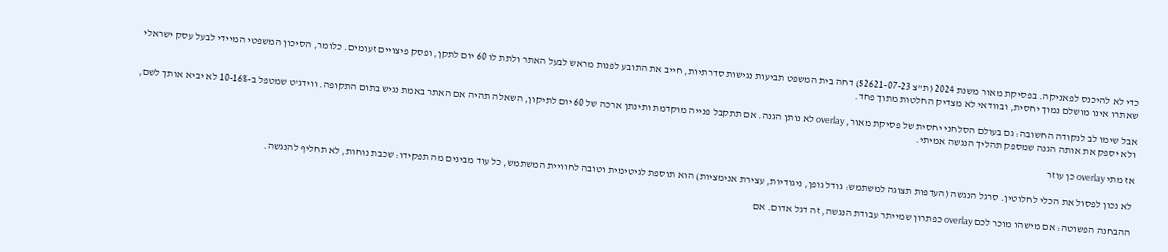כדי לא להיכנס לפאניקה. בפסיקת מאור משנת 2024 (ת"צ 52621-07-23) דחה בית המשפט תביעות נגישות סדרתיות, חייב את התובע לפנות מראש לבעל האתר ולתת לו 60 יום לתקן, ופסק פיצויים זעומים. כלומר, הסיכון המשפטי המיידי לבעל עסק ישראלי שאתרו אינו מושלם נמוך יחסית, ובוודאי לא מצדיק החלטות מתוך פחד.

אבל שימו לב לנקודה החשובה: גם בעולם הסלחני יחסית של פסיקת מאור, overlay לא נותן הגנה. אם תתקבל פנייה מוקדמת ותינתן ארכה של 60 יום לתיקון, השאלה תהיה אם האתר באמת נגיש בתום התקופה. ווידג'ט שמטפל ב-10-16% לא יביא אותך לשם, ולא יספק את אותה הגנה שמספק תהליך הנגשה אמיתי.

אז מתי overlay כן עוזר

לא נכון לפסול את הכלי לחלוטין. סרגל הנגשה (העדפות תצוגה למשתמש: גודל גופן, ניגודיות, עצירת אנימציות) הוא תוספת לגיטימית וטובה לחוויית המשתמש, כל עוד מבינים מה תפקידו: שכבת נוחות, לא תחליף להנגשה.

ההבחנה הפשוטה: אם מישהו מוכר לכם overlay כפתרון שמייתר עבודת הנגשה, זה דגל אדום. אם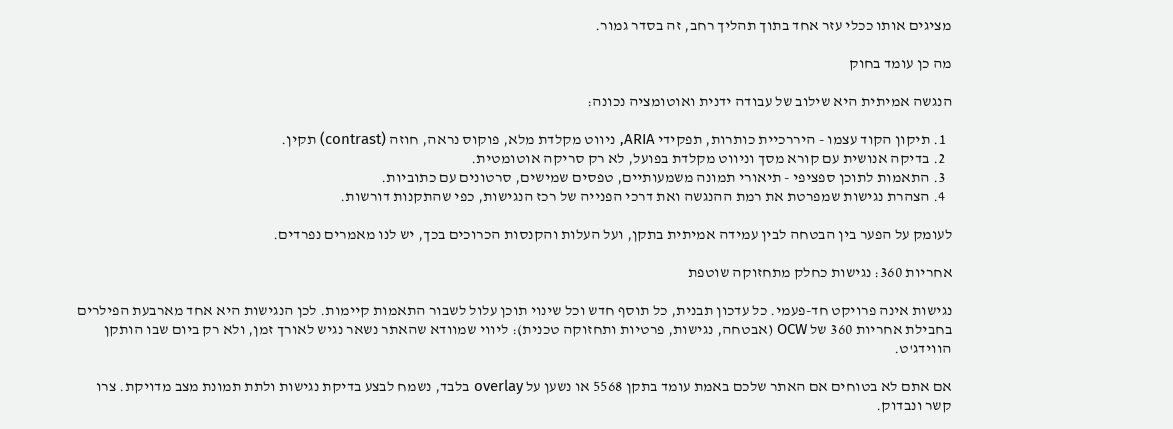מציגים אותו ככלי עזר אחד בתוך תהליך רחב, זה בסדר גמור.

מה כן עומד בחוק

הנגשה אמיתית היא שילוב של עבודה ידנית ואוטומציה נכונה:

  1. תיקון הקוד עצמו - היררכיית כותרות, תפקידי ARIA, ניווט מקלדת מלא, פוקוס נראה, חוזה (contrast) תקין.
  2. בדיקה אנושית עם קורא מסך וניווט מקלדת בפועל, לא רק סריקה אוטומטית.
  3. התאמות לתוכן ספציפי - תיאורי תמונה משמעותיים, טפסים שמישים, סרטונים עם כתוביות.
  4. הצהרת נגישות שמפרטת את רמת ההנגשה ואת דרכי הפנייה של רכז הנגישות, כפי שהתקנות דורשות.

לעומק על הפער בין הבטחה לבין עמידה אמיתית בתקן, ועל העלות והקנסות הכרוכים בכך, יש לנו מאמרים נפרדים.

אחריות 360: נגישות כחלק מתחזוקה שוטפת

נגישות אינה פרויקט חד-פעמי. כל עדכון תבנית, כל תוסף חדש וכל שינוי תוכן עלול לשבור התאמות קיימות. לכן הנגישות היא אחד מארבעת הפילרים בחבילת אחריות 360 של OCW (אבטחה, נגישות, פרטיות ותחזוקה טכנית): ליווי שמוודא שהאתר נשאר נגיש לאורך זמן, ולא רק ביום שבו הותקן הווידג'ט.

אם אתם לא בטוחים אם האתר שלכם באמת עומד בתקן 5568 או נשען על overlay בלבד, נשמח לבצע בדיקת נגישות ולתת תמונת מצב מדויקת. צרו קשר ונבדוק.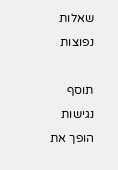שאלות נפוצות

תוסף נגישות הופך את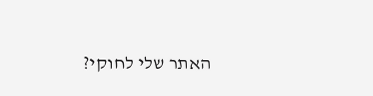האתר שלי לחוקי?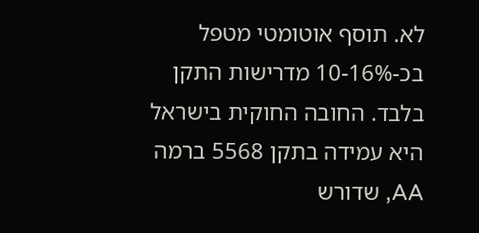לא. תוסף אוטומטי מטפל בכ-10-16% מדרישות התקן בלבד. החובה החוקית בישראל היא עמידה בתקן 5568 ברמה AA, שדורש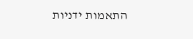התאמות ידניות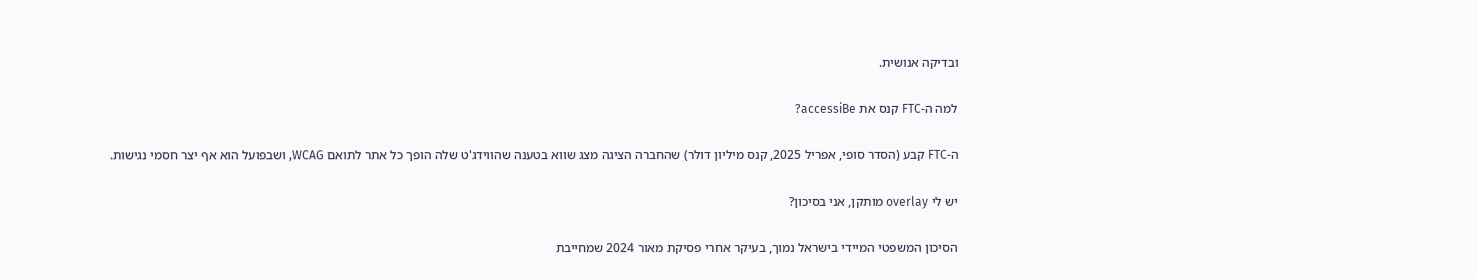ובדיקה אנושית.

למה ה-FTC קנס את accessiBe?

ה-FTC קבע (הסדר סופי, אפריל 2025, קנס מיליון דולר) שהחברה הציגה מצג שווא בטענה שהווידג'ט שלה הופך כל אתר לתואם WCAG, ושבפועל הוא אף יצר חסמי נגישות.

יש לי overlay מותקן, אני בסיכון?

הסיכון המשפטי המיידי בישראל נמוך, בעיקר אחרי פסיקת מאור 2024 שמחייבת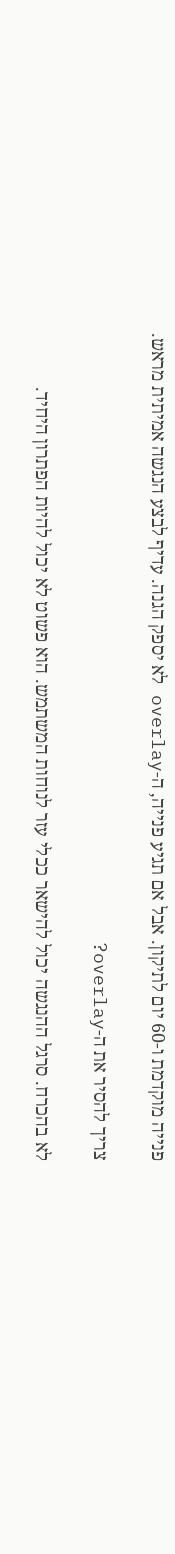פנייה מוקדמת ו-60 יום לתיקון. אבל אם תגיע פנייה, ה-overlay לא יספק הגנה. עדיף לבצע הנגשה אמיתית מראש.

צריך להסיר את ה-overlay?

לא בהכרח. סרגל ההנגשה יכול להישאר ככלי עזר לנוחות המשתמש. הוא פשוט לא יכול להיות הפתרון היחיד.